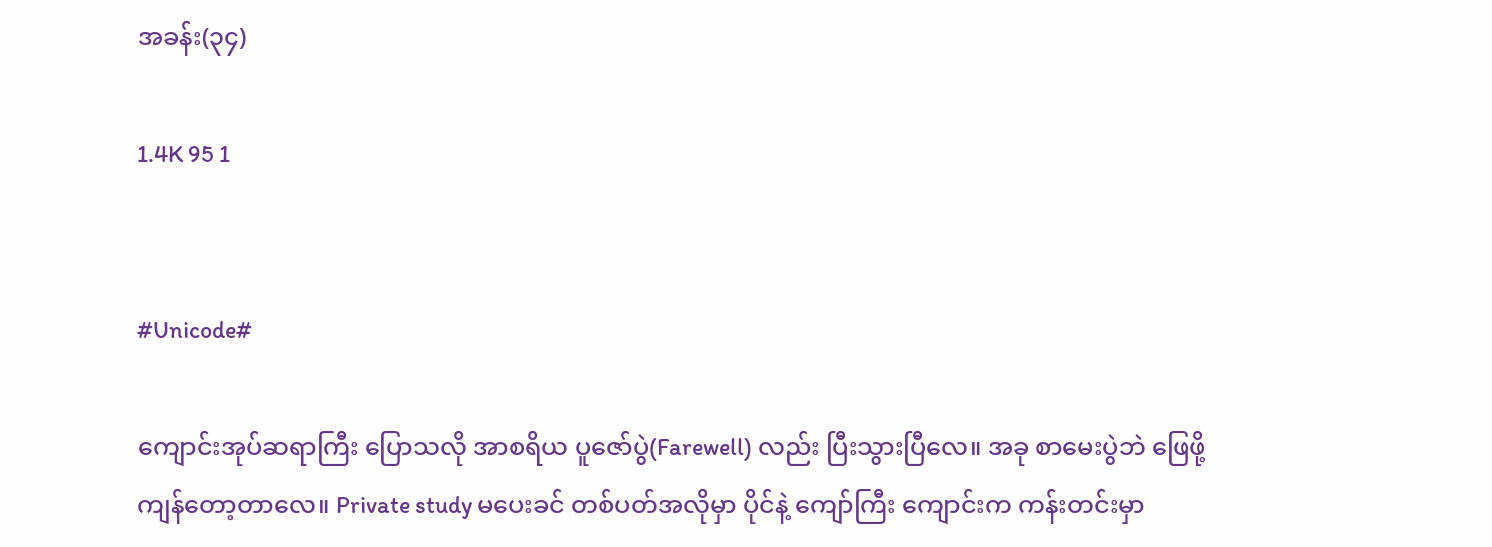အခန်း(၃၄)

1.4K 95 1


#Unicode#

ကျောင်းအုပ်ဆရာကြီး ပြောသလို အာစရိယ ပူဇော်ပွဲ(Farewell) လည်း ပြီးသွားပြီလေ။ အခု စာမေးပွဲဘဲ ဖြေဖို့ ကျန်တော့တာလေ။ Private study မပေးခင် တစ်ပတ်အလိုမှာ ပိုင်နဲ့ ကျော်ကြီး ကျောင်းက ကန်းတင်းမှာ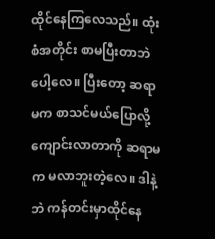ထိုင်နေကြလေသည်။ ထုံးစံအတိုင်း စာမပြီးတာဘဲပေါ့လေ။ ပြီးတော့ ဆရာမက စာသင်မယ်ပြောလို့ ကျောင်းလာတာကို ဆရာမက မလာဘူးတဲ့လေ။ ဒါနဲ့ဘဲ ကန်တင်းမှာထိုင်နေ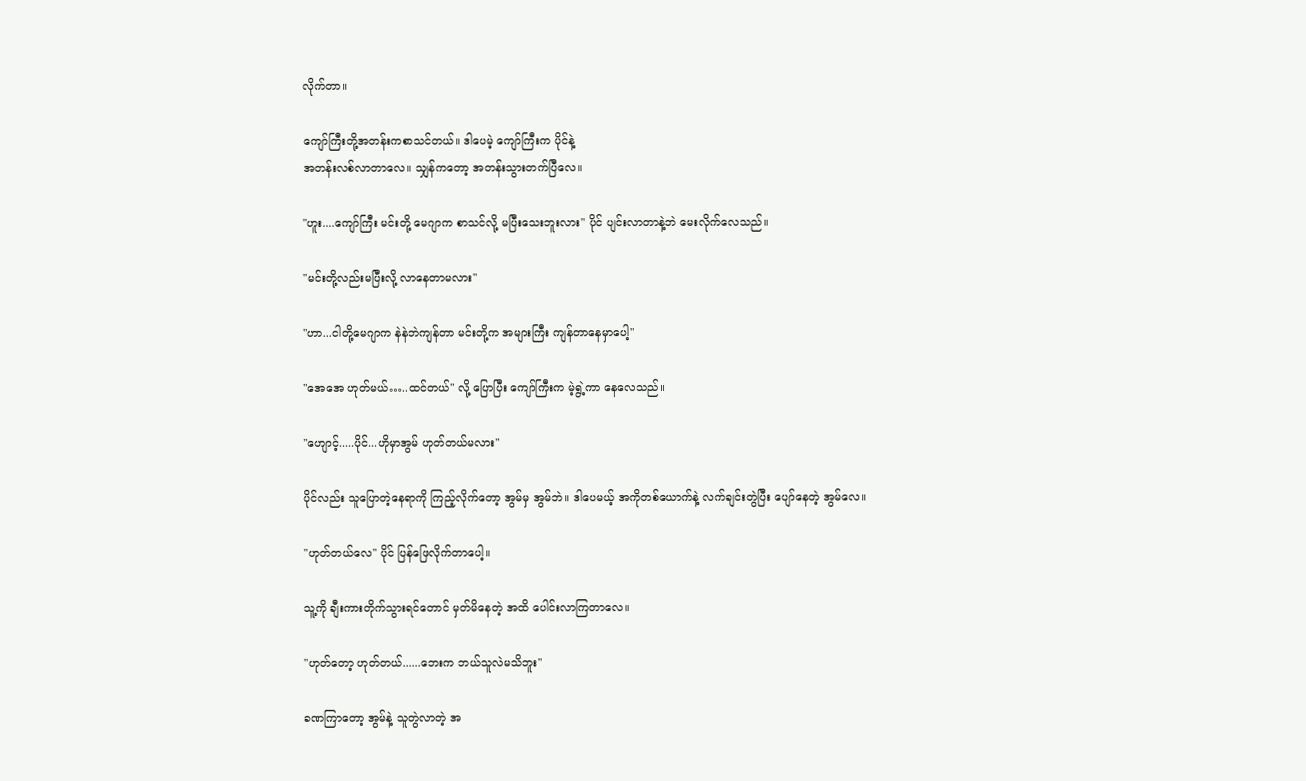လိုက်တာ။

ကျော်ကြီးတို့အတန်းကစာသင်တယ်။ ဒါပေမဲ့ ကျော်ကြီးက ပိုင်နဲ့
အတန်းလစ်လာတာလေ။ သျှန်ကတော့ အတန်းသွားတက်ပြီလေ။

"ဟူး....ကျော်ကြီး မင်းတို့ မေဂျာက စာသင်လို့ မပြီးသေးဘူးလား" ပိုင် ပျင်းလာတာနဲ့ဘဲ မေးလိုက်လေသည်။

"မင်းတို့လည်းမပြီးလို့ လာနေတာမလား"

"ဟာ...ငါတို့မေဂျာက နဲနဲဘဲကျန်တာ မင်းတို့က အများကြီး ကျန်တာနေမှာပေါ့"

"အေအေ ဟုတ်မယ်…..ထင်တယ်" လို့ ပြောပြီး ကျော်ကြီးက မဲ့ရွဲ့ကာ နေလေသည်။

"ဟျောင့်.....ပိုင်...ဟိုမှာအွမ် ဟုတ်တယ်မလား"

ပိုင်လည်း သူပြောတဲ့နေရာကို ကြည့်လိုက်တော့ အွမ်မှ အွမ်ဘဲ။ ဒါပေမယ့် အကိုတစ်ယောက်နဲ့ လက်ချင်းတွဲပြီး ပျော်နေတဲ့ အွမ်လေ။

"ဟုတ်တယ်လေ" ပိုင် ပြန်ဖြေလိုက်တာပေါ့။

သူ့ကို ချီးကားတိုက်သွားရင်တောင် မှတ်မိနေတဲ့ အထိ ပေါင်းလာကြတာလေ။

"ဟုတ်‌တော့ ဟုတ်တယ်......ဘေးက ဘယ်သူလဲမသိဘူး"

ခဏကြာတော့ အွမ်နဲ့ သူတွဲလာတဲ့ အ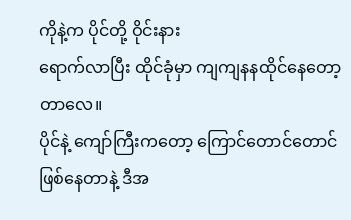ကိုနဲ့က ပိုင်တို့ ဝိုင်းနား
ရောက်လာပြီး ထိုင်ခုံမှာ ကျကျနနထိုင်နေတော့တာလေ။
ပိုင်နဲ့ ကျော်ကြီးကတော့ ကြောင်တောင်တောင် ဖြစ်နေတာနဲ့ ဒီအ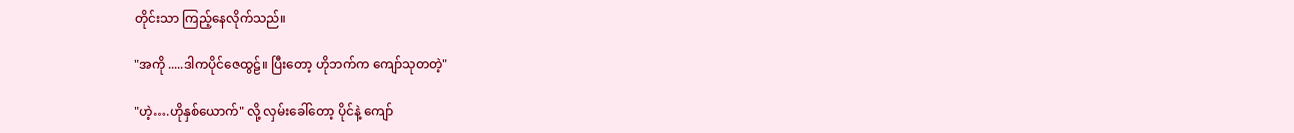တိုင်းသာ ကြည့်နေလိုက်သည်။

"အကို .....ဒါကပိုင်ဇေထွဠ်။ ပြီးတော့ ဟိုဘက်က ကျော်သုတတဲ့"

"ဟဲ့….ဟိုနှစ်ယောက်" လို့ လှမ်းခေါ်တော့ ပိုင်နဲ့ ကျော်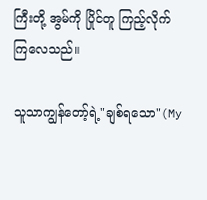ကြီးတို့ အွမ်ကို ပြိုင်တူ ကြည့်လိုက်ကြလေသည်။

သူသာကျွန်တော့်ရဲ့"ချစ်ရသော"(My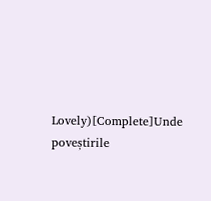Lovely)[Complete]Unde poveștirile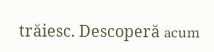trăiesc. Descoperă acum